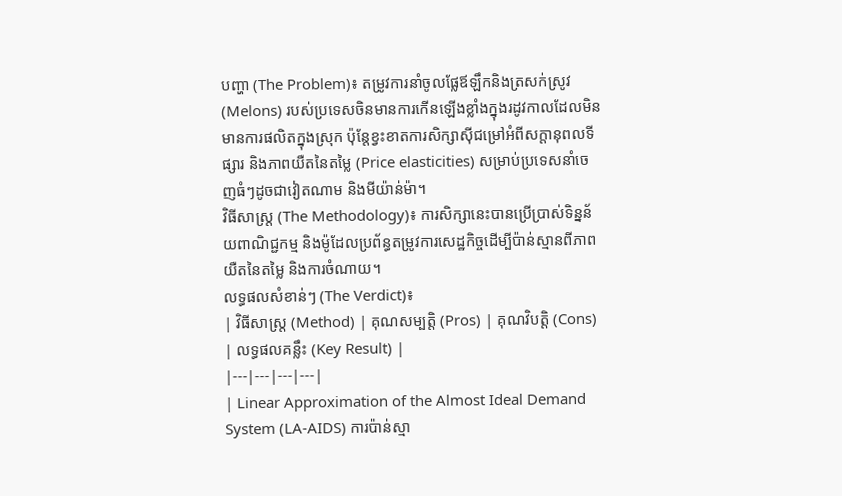បញ្ហា (The Problem)៖ តម្រូវការនាំចូលផ្លែឪឡឹកនិងត្រសក់ស្រូវ (Melons) របស់ប្រទេសចិនមានការកើនឡើងខ្លាំងក្នុងរដូវកាលដែលមិនមានការផលិតក្នុងស្រុក ប៉ុន្តែខ្វះខាតការសិក្សាស៊ីជម្រៅអំពីសក្តានុពលទីផ្សារ និងភាពយឺតនៃតម្លៃ (Price elasticities) សម្រាប់ប្រទេសនាំចេញធំៗដូចជាវៀតណាម និងមីយ៉ាន់ម៉ា។
វិធីសាស្ត្រ (The Methodology)៖ ការសិក្សានេះបានប្រើប្រាស់ទិន្នន័យពាណិជ្ជកម្ម និងម៉ូដែលប្រព័ន្ធតម្រូវការសេដ្ឋកិច្ចដើម្បីប៉ាន់ស្មានពីភាពយឺតនៃតម្លៃ និងការចំណាយ។
លទ្ធផលសំខាន់ៗ (The Verdict)៖
| វិធីសាស្ត្រ (Method) | គុណសម្បត្តិ (Pros) | គុណវិបត្តិ (Cons) | លទ្ធផលគន្លឹះ (Key Result) |
|---|---|---|---|
| Linear Approximation of the Almost Ideal Demand System (LA-AIDS) ការប៉ាន់ស្មា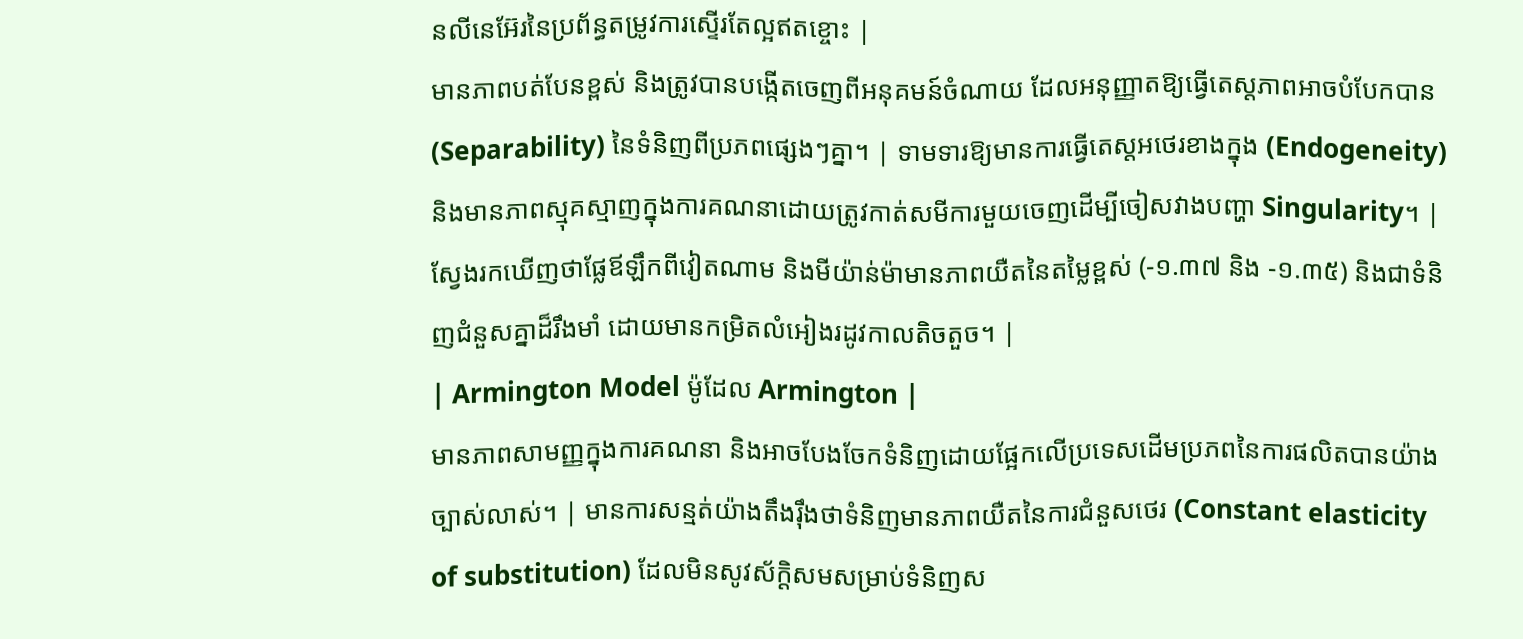នលីនេអ៊ែរនៃប្រព័ន្ធតម្រូវការស្ទើរតែល្អឥតខ្ចោះ |
មានភាពបត់បែនខ្ពស់ និងត្រូវបានបង្កើតចេញពីអនុគមន៍ចំណាយ ដែលអនុញ្ញាតឱ្យធ្វើតេស្តភាពអាចបំបែកបាន (Separability) នៃទំនិញពីប្រភពផ្សេងៗគ្នា។ | ទាមទារឱ្យមានការធ្វើតេស្តអថេរខាងក្នុង (Endogeneity) និងមានភាពស្មុគស្មាញក្នុងការគណនាដោយត្រូវកាត់សមីការមួយចេញដើម្បីចៀសវាងបញ្ហា Singularity។ | ស្វែងរកឃើញថាផ្លែឪឡឹកពីវៀតណាម និងមីយ៉ាន់ម៉ាមានភាពយឺតនៃតម្លៃខ្ពស់ (-១.៣៧ និង -១.៣៥) និងជាទំនិញជំនួសគ្នាដ៏រឹងមាំ ដោយមានកម្រិតលំអៀងរដូវកាលតិចតួច។ |
| Armington Model ម៉ូដែល Armington |
មានភាពសាមញ្ញក្នុងការគណនា និងអាចបែងចែកទំនិញដោយផ្អែកលើប្រទេសដើមប្រភពនៃការផលិតបានយ៉ាងច្បាស់លាស់។ | មានការសន្មត់យ៉ាងតឹងរ៉ឹងថាទំនិញមានភាពយឺតនៃការជំនួសថេរ (Constant elasticity of substitution) ដែលមិនសូវស័ក្តិសមសម្រាប់ទំនិញស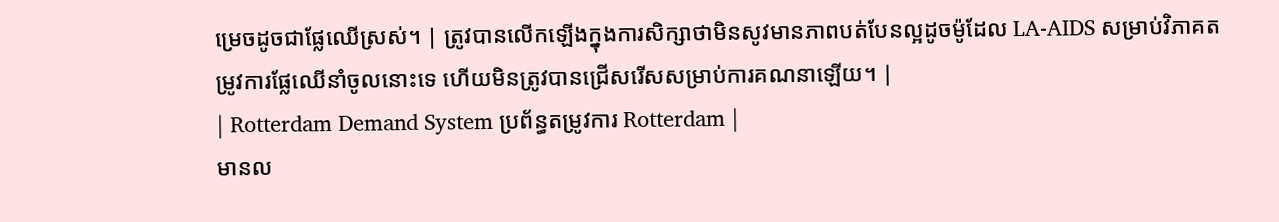ម្រេចដូចជាផ្លែឈើស្រស់។ | ត្រូវបានលើកឡើងក្នុងការសិក្សាថាមិនសូវមានភាពបត់បែនល្អដូចម៉ូដែល LA-AIDS សម្រាប់វិភាគតម្រូវការផ្លែឈើនាំចូលនោះទេ ហើយមិនត្រូវបានជ្រើសរើសសម្រាប់ការគណនាឡើយ។ |
| Rotterdam Demand System ប្រព័ន្ធតម្រូវការ Rotterdam |
មានល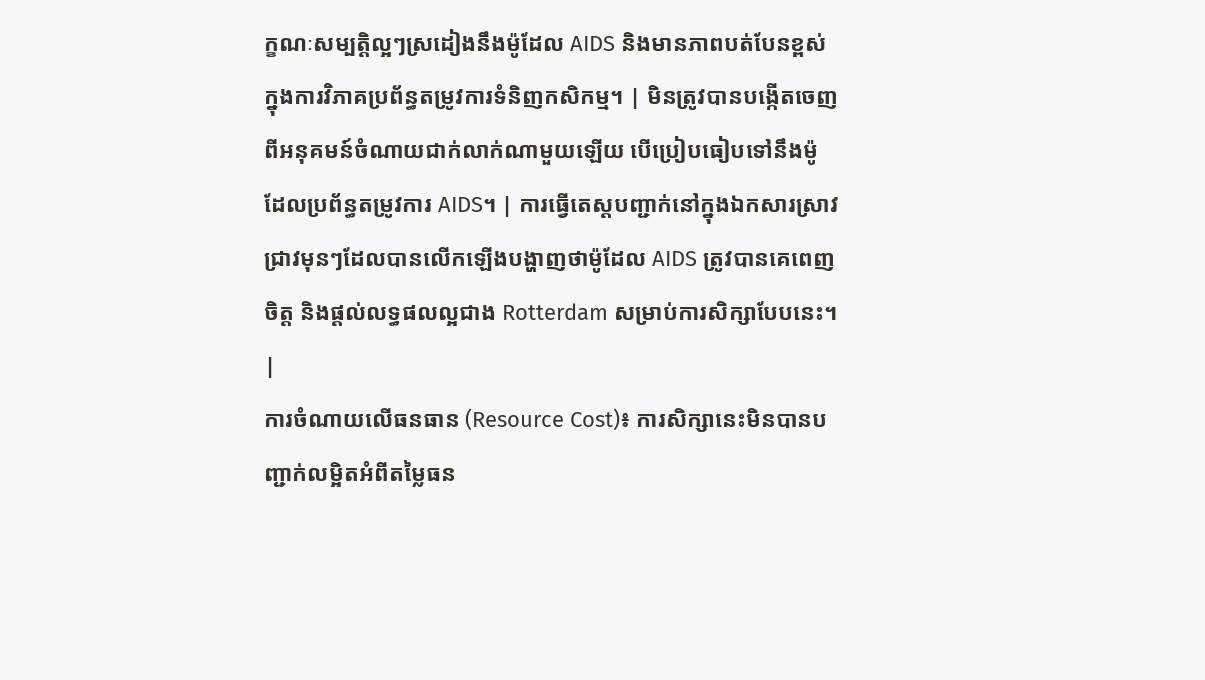ក្ខណៈសម្បត្តិល្អៗស្រដៀងនឹងម៉ូដែល AIDS និងមានភាពបត់បែនខ្ពស់ក្នុងការវិភាគប្រព័ន្ធតម្រូវការទំនិញកសិកម្ម។ | មិនត្រូវបានបង្កើតចេញពីអនុគមន៍ចំណាយជាក់លាក់ណាមួយឡើយ បើប្រៀបធៀបទៅនឹងម៉ូដែលប្រព័ន្ធតម្រូវការ AIDS។ | ការធ្វើតេស្តបញ្ជាក់នៅក្នុងឯកសារស្រាវជ្រាវមុនៗដែលបានលើកឡើងបង្ហាញថាម៉ូដែល AIDS ត្រូវបានគេពេញចិត្ត និងផ្តល់លទ្ធផលល្អជាង Rotterdam សម្រាប់ការសិក្សាបែបនេះ។ |
ការចំណាយលើធនធាន (Resource Cost)៖ ការសិក្សានេះមិនបានបញ្ជាក់លម្អិតអំពីតម្លៃធន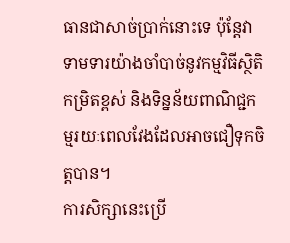ធានជាសាច់ប្រាក់នោះទេ ប៉ុន្តែវាទាមទារយ៉ាងចាំបាច់នូវកម្មវិធីស្ថិតិកម្រិតខ្ពស់ និងទិន្នន័យពាណិជ្ជកម្មរយៈពេលវែងដែលអាចជឿទុកចិត្តបាន។
ការសិក្សានេះប្រើ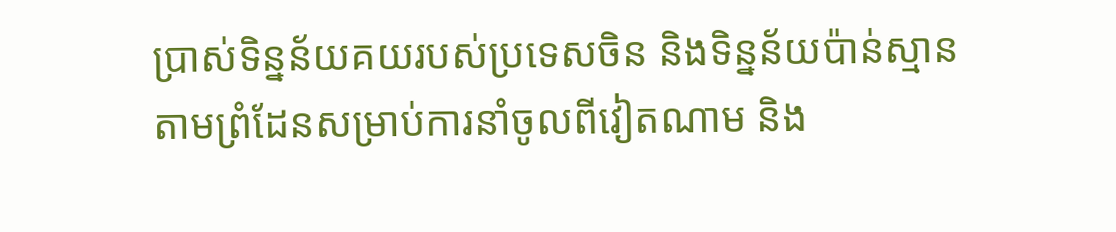ប្រាស់ទិន្នន័យគយរបស់ប្រទេសចិន និងទិន្នន័យប៉ាន់ស្មានតាមព្រំដែនសម្រាប់ការនាំចូលពីវៀតណាម និង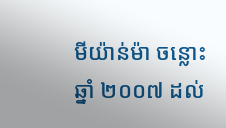មីយ៉ាន់ម៉ា ចន្លោះឆ្នាំ ២០០៧ ដល់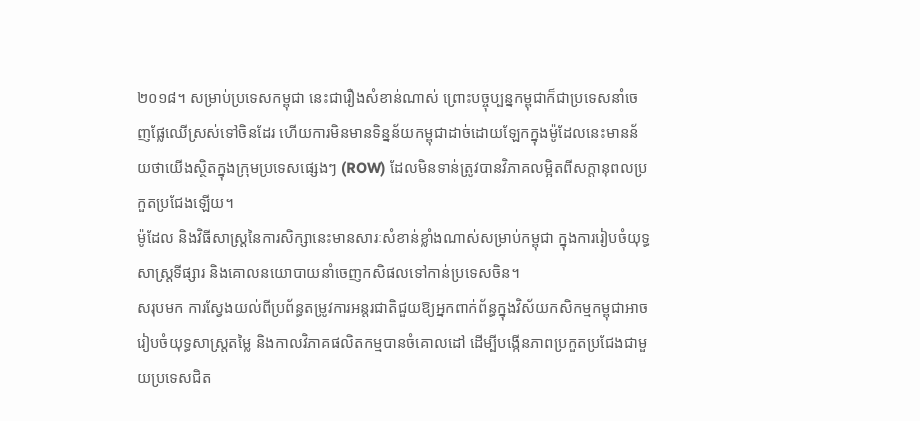២០១៨។ សម្រាប់ប្រទេសកម្ពុជា នេះជារឿងសំខាន់ណាស់ ព្រោះបច្ចុប្បន្នកម្ពុជាក៏ជាប្រទេសនាំចេញផ្លែឈើស្រស់ទៅចិនដែរ ហើយការមិនមានទិន្នន័យកម្ពុជាដាច់ដោយឡែកក្នុងម៉ូដែលនេះមានន័យថាយើងស្ថិតក្នុងក្រុមប្រទេសផ្សេងៗ (ROW) ដែលមិនទាន់ត្រូវបានវិភាគលម្អិតពីសក្តានុពលប្រកួតប្រជែងឡើយ។
ម៉ូដែល និងវិធីសាស្ត្រនៃការសិក្សានេះមានសារៈសំខាន់ខ្លាំងណាស់សម្រាប់កម្ពុជា ក្នុងការរៀបចំយុទ្ធសាស្ត្រទីផ្សារ និងគោលនយោបាយនាំចេញកសិផលទៅកាន់ប្រទេសចិន។
សរុបមក ការស្វែងយល់ពីប្រព័ន្ធតម្រូវការអន្តរជាតិជួយឱ្យអ្នកពាក់ព័ន្ធក្នុងវិស័យកសិកម្មកម្ពុជាអាចរៀបចំយុទ្ធសាស្ត្រតម្លៃ និងកាលវិភាគផលិតកម្មបានចំគោលដៅ ដើម្បីបង្កើនភាពប្រកួតប្រជែងជាមួយប្រទេសជិត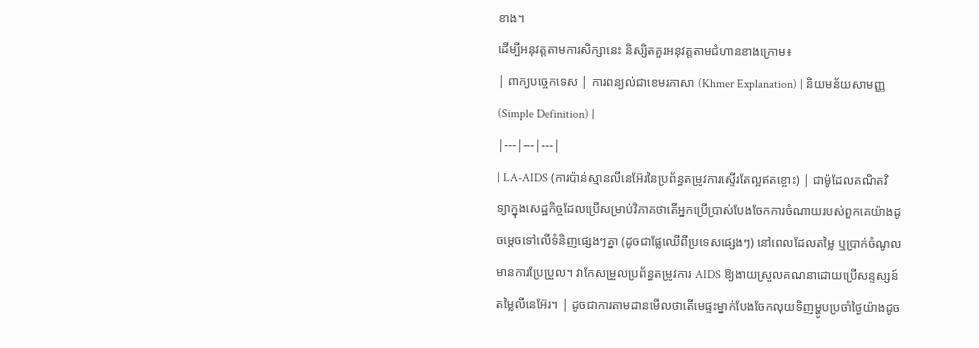ខាង។
ដើម្បីអនុវត្តតាមការសិក្សានេះ និស្សិតគួរអនុវត្តតាមជំហានខាងក្រោម៖
| ពាក្យបច្ចេកទេស | ការពន្យល់ជាខេមរភាសា (Khmer Explanation) | និយមន័យសាមញ្ញ (Simple Definition) |
|---|---|---|
| LA-AIDS (ការប៉ាន់ស្មានលីនេអ៊ែរនៃប្រព័ន្ធតម្រូវការស្ទើរតែល្អឥតខ្ចោះ) | ជាម៉ូដែលគណិតវិទ្យាក្នុងសេដ្ឋកិច្ចដែលប្រើសម្រាប់វិភាគថាតើអ្នកប្រើប្រាស់បែងចែកការចំណាយរបស់ពួកគេយ៉ាងដូចម្តេចទៅលើទំនិញផ្សេងៗគ្នា (ដូចជាផ្លែឈើពីប្រទេសផ្សេងៗ) នៅពេលដែលតម្លៃ ឬប្រាក់ចំណូលមានការប្រែប្រួល។ វាកែសម្រួលប្រព័ន្ធតម្រូវការ AIDS ឱ្យងាយស្រួលគណនាដោយប្រើសន្ទស្សន៍តម្លៃលីនេអ៊ែរ។ | ដូចជាការតាមដានមើលថាតើមេផ្ទះម្នាក់បែងចែកលុយទិញម្ហូបប្រចាំថ្ងៃយ៉ាងដូច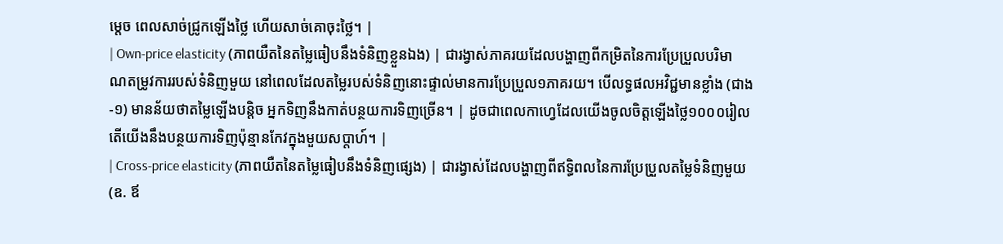ម្តេច ពេលសាច់ជ្រូកឡើងថ្លៃ ហើយសាច់គោចុះថ្លៃ។ |
| Own-price elasticity (ភាពយឺតនៃតម្លៃធៀបនឹងទំនិញខ្លួនឯង) | ជារង្វាស់ភាគរយដែលបង្ហាញពីកម្រិតនៃការប្រែប្រួលបរិមាណតម្រូវការរបស់ទំនិញមួយ នៅពេលដែលតម្លៃរបស់ទំនិញនោះផ្ទាល់មានការប្រែប្រួល១ភាគរយ។ បើលទ្ធផលអវិជ្ជមានខ្លាំង (ជាង -១) មានន័យថាតម្លៃឡើងបន្តិច អ្នកទិញនឹងកាត់បន្ថយការទិញច្រើន។ | ដូចជាពេលកាហ្វេដែលយើងចូលចិត្តឡើងថ្លៃ១០០០រៀល តើយើងនឹងបន្ថយការទិញប៉ុន្មានកែវក្នុងមួយសប្តាហ៍។ |
| Cross-price elasticity (ភាពយឺតនៃតម្លៃធៀបនឹងទំនិញផ្សេង) | ជារង្វាស់ដែលបង្ហាញពីឥទ្ធិពលនៃការប្រែប្រួលតម្លៃទំនិញមួយ (ឧ. ឪ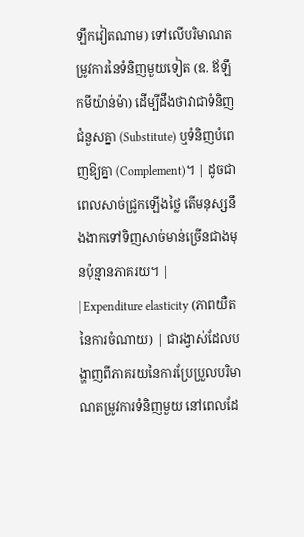ឡឹកវៀតណាម) ទៅលើបរិមាណតម្រូវការនៃទំនិញមួយទៀត (ឧ. ឪឡឹកមីយ៉ាន់ម៉ា) ដើម្បីដឹងថាវាជាទំនិញជំនួសគ្នា (Substitute) ឬទំនិញបំពេញឱ្យគ្នា (Complement)។ | ដូចជាពេលសាច់ជ្រូកឡើងថ្លៃ តើមនុស្សនឹងងាកទៅទិញសាច់មាន់ច្រើនជាងមុនប៉ុន្មានភាគរយ។ |
| Expenditure elasticity (ភាពយឺតនៃការចំណាយ) | ជារង្វាស់ដែលបង្ហាញពីភាគរយនៃការប្រែប្រួលបរិមាណតម្រូវការទំនិញមួយ នៅពេលដែ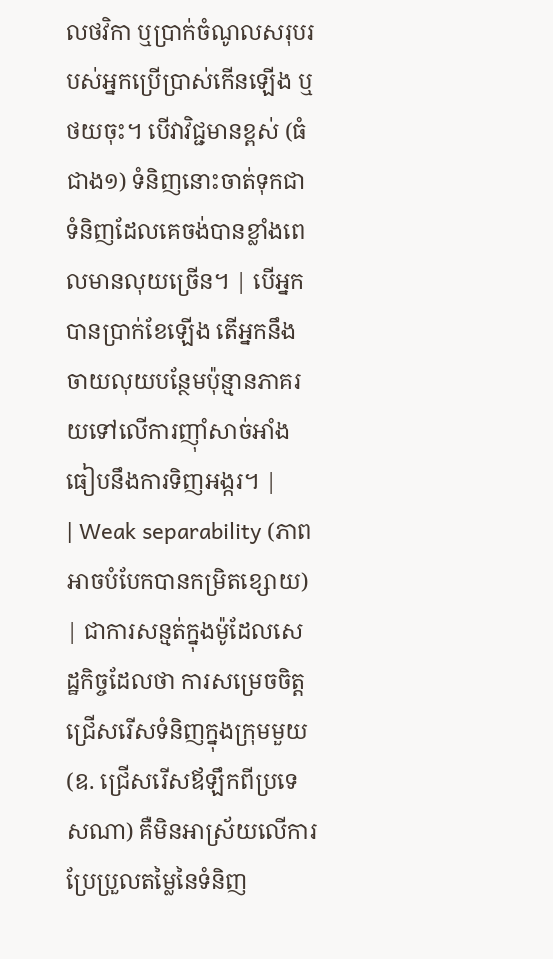លថវិកា ឬប្រាក់ចំណូលសរុបរបស់អ្នកប្រើប្រាស់កើនឡើង ឬថយចុះ។ បើវាវិជ្ជមានខ្ពស់ (ធំជាង១) ទំនិញនោះចាត់ទុកជាទំនិញដែលគេចង់បានខ្លាំងពេលមានលុយច្រើន។ | បើអ្នកបានប្រាក់ខែឡើង តើអ្នកនឹងចាយលុយបន្ថែមប៉ុន្មានភាគរយទៅលើការញ៉ាំសាច់អាំងធៀបនឹងការទិញអង្ករ។ |
| Weak separability (ភាពអាចបំបែកបានកម្រិតខ្សោយ) | ជាការសន្មត់ក្នុងម៉ូដែលសេដ្ឋកិច្ចដែលថា ការសម្រេចចិត្តជ្រើសរើសទំនិញក្នុងក្រុមមួយ (ឧ. ជ្រើសរើសឪឡឹកពីប្រទេសណា) គឺមិនអាស្រ័យលើការប្រែប្រួលតម្លៃនៃទំនិញ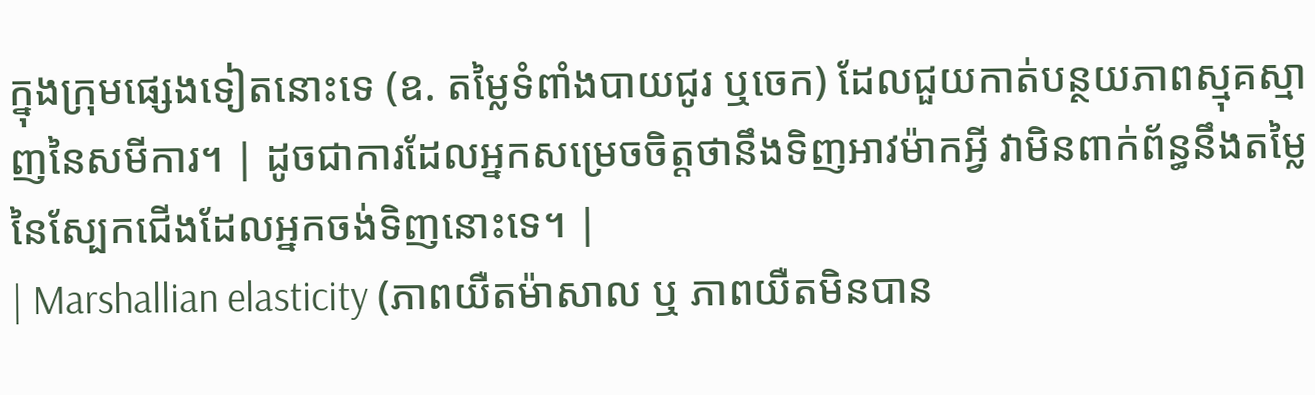ក្នុងក្រុមផ្សេងទៀតនោះទេ (ឧ. តម្លៃទំពាំងបាយជូរ ឬចេក) ដែលជួយកាត់បន្ថយភាពស្មុគស្មាញនៃសមីការ។ | ដូចជាការដែលអ្នកសម្រេចចិត្តថានឹងទិញអាវម៉ាកអ្វី វាមិនពាក់ព័ន្ធនឹងតម្លៃនៃស្បែកជើងដែលអ្នកចង់ទិញនោះទេ។ |
| Marshallian elasticity (ភាពយឺតម៉ាសាល ឬ ភាពយឺតមិនបាន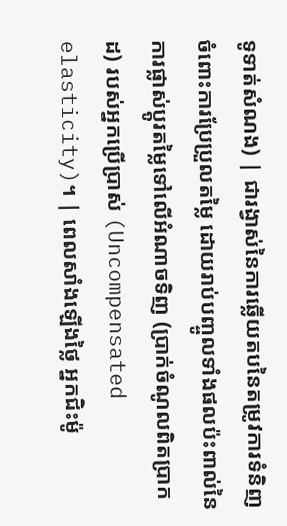ទូទាត់សំណង) | ជារង្វាស់នៃការឆ្លើយតបនៃតម្រូវការទំនិញចំពោះការប្រែប្រួលតម្លៃ ដោយរាប់បញ្ចូលទាំងផលប៉ះពាល់នៃការផ្លាស់ប្តូរតម្លៃទៅលើអំណាចទិញ (ប្រាក់ចំណូលពិតប្រាកដ) របស់អ្នកប្រើប្រាស់ (Uncompensated elasticity)។ | ពេលសាំងឡើងថ្លៃ អ្នកជិះម៉ូ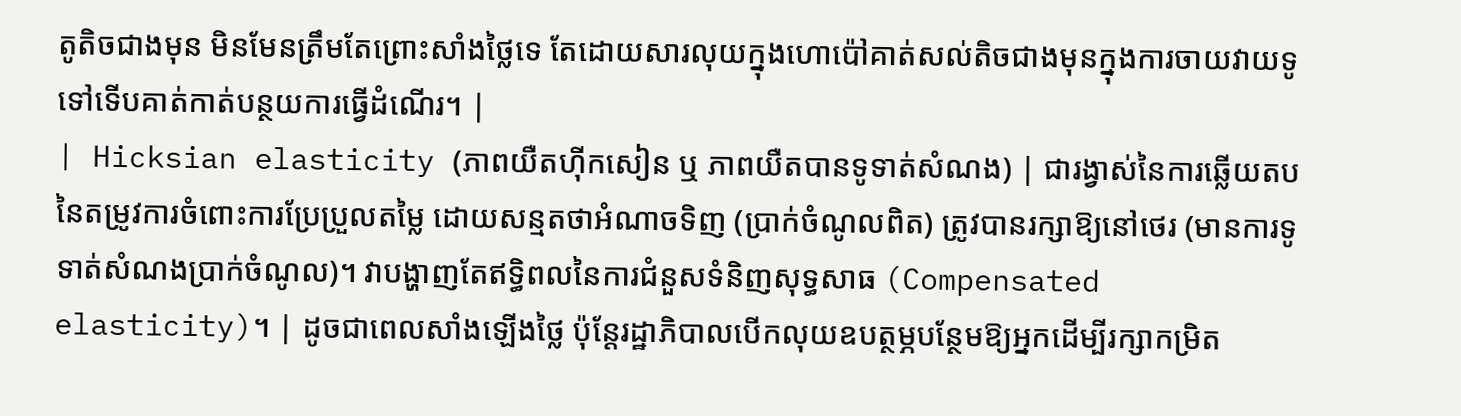តូតិចជាងមុន មិនមែនត្រឹមតែព្រោះសាំងថ្លៃទេ តែដោយសារលុយក្នុងហោប៉ៅគាត់សល់តិចជាងមុនក្នុងការចាយវាយទូទៅទើបគាត់កាត់បន្ថយការធ្វើដំណើរ។ |
| Hicksian elasticity (ភាពយឺតហ៊ីកសៀន ឬ ភាពយឺតបានទូទាត់សំណង) | ជារង្វាស់នៃការឆ្លើយតបនៃតម្រូវការចំពោះការប្រែប្រួលតម្លៃ ដោយសន្មតថាអំណាចទិញ (ប្រាក់ចំណូលពិត) ត្រូវបានរក្សាឱ្យនៅថេរ (មានការទូទាត់សំណងប្រាក់ចំណូល)។ វាបង្ហាញតែឥទ្ធិពលនៃការជំនួសទំនិញសុទ្ធសាធ (Compensated elasticity)។ | ដូចជាពេលសាំងឡើងថ្លៃ ប៉ុន្តែរដ្ឋាភិបាលបើកលុយឧបត្ថម្ភបន្ថែមឱ្យអ្នកដើម្បីរក្សាកម្រិត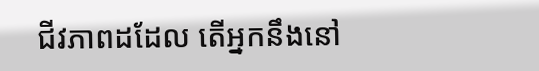ជីវភាពដដែល តើអ្នកនឹងនៅ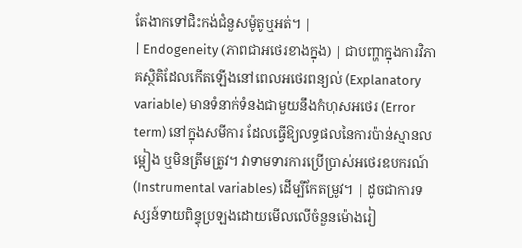តែងាកទៅជិះកង់ជំនួសម៉ូតូឬអត់។ |
| Endogeneity (ភាពជាអថេរខាងក្នុង) | ជាបញ្ហាក្នុងការវិភាគស្ថិតិដែលកើតឡើងនៅពេលអថេរពន្យល់ (Explanatory variable) មានទំនាក់ទំនងជាមួយនឹងកំហុសអថេរ (Error term) នៅក្នុងសមីការ ដែលធ្វើឱ្យលទ្ធផលនៃការប៉ាន់ស្មានលម្អៀង ឬមិនត្រឹមត្រូវ។ វាទាមទារការប្រើប្រាស់អថេរឧបករណ៍ (Instrumental variables) ដើម្បីកែតម្រូវ។ | ដូចជាការទស្សន៍ទាយពិន្ទុប្រឡងដោយមើលលើចំនួនម៉ោងរៀ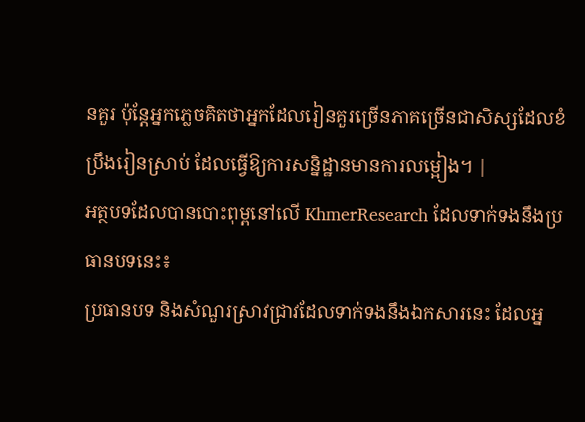នគួរ ប៉ុន្តែអ្នកភ្លេចគិតថាអ្នកដែលរៀនគួរច្រើនភាគច្រើនជាសិស្សដែលខំប្រឹងរៀនស្រាប់ ដែលធ្វើឱ្យការសន្និដ្ឋានមានការលម្អៀង។ |
អត្ថបទដែលបានបោះពុម្ពនៅលើ KhmerResearch ដែលទាក់ទងនឹងប្រធានបទនេះ៖
ប្រធានបទ និងសំណួរស្រាវជ្រាវដែលទាក់ទងនឹងឯកសារនេះ ដែលអ្ន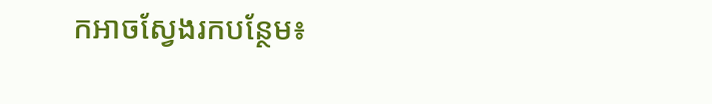កអាចស្វែងរកបន្ថែម៖